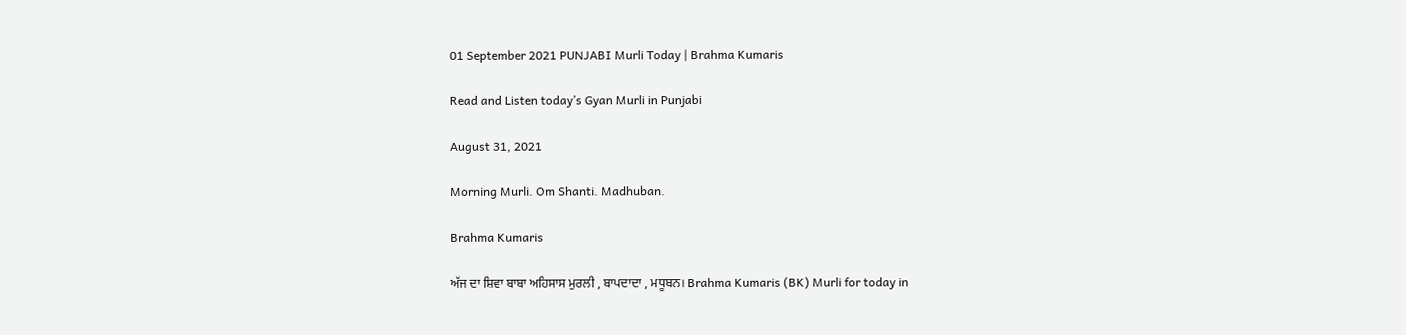01 September 2021 PUNJABI Murli Today | Brahma Kumaris

Read and Listen today’s Gyan Murli in Punjabi

August 31, 2021

Morning Murli. Om Shanti. Madhuban.

Brahma Kumaris

ਅੱਜ ਦਾ ਸ਼ਿਵਾ ਬਾਬਾ ਅਹਿਸਾਸ ਮੁਰਲੀ , ਬਾਪਦਾਦਾ , ਮਧੂਬਨ। Brahma Kumaris (BK) Murli for today in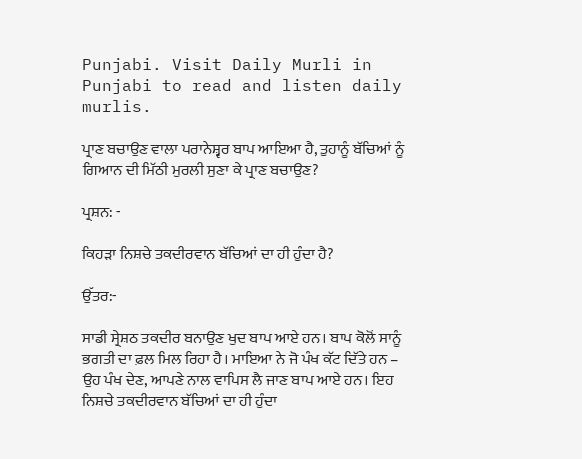Punjabi. Visit Daily Murli in Punjabi to read and listen daily murlis.

ਪ੍ਰਾਣ ਬਚਾਉਣ ਵਾਲਾ ਪਰਾਨੇਸ਼੍ਵਰ ਬਾਪ ਆਇਆ ਹੈ, ਤੁਹਾਨੂੰ ਬੱਚਿਆਂ ਨੂੰ ਗਿਆਨ ਦੀ ਮਿੱਠੀ ਮੁਰਲੀ ਸੁਣਾ ਕੇ ਪ੍ਰਾਣ ਬਚਾਉਣ?

ਪ੍ਰਸ਼ਨ: -

ਕਿਹੜਾ ਨਿਸ਼ਚੇ ਤਕਦੀਰਵਾਨ ਬੱਚਿਆਂ ਦਾ ਹੀ ਹੁੰਦਾ ਹੈ?

ਉੱਤਰ:-

ਸਾਡੀ ਸ੍ਰੇਸ਼ਠ ਤਕਦੀਰ ਬਨਾਉਣ ਖੁਦ ਬਾਪ ਆਏ ਹਨ। ਬਾਪ ਕੋਲੋਂ ਸਾਨੂੰ ਭਗਤੀ ਦਾ ਫ਼ਲ ਮਿਲ ਰਿਹਾ ਹੈ। ਮਾਇਆ ਨੇ ਜੋ ਪੰਖ ਕੱਟ ਦਿੱਤੇ ਹਨ – ਉਹ ਪੰਖ ਦੇਣ, ਆਪਣੇ ਨਾਲ ਵਾਪਿਸ ਲੈ ਜਾਣ ਬਾਪ ਆਏ ਹਨ। ਇਹ ਨਿਸ਼ਚੇ ਤਕਦੀਰਵਾਨ ਬੱਚਿਆਂ ਦਾ ਹੀ ਹੁੰਦਾ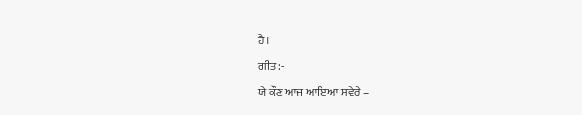ਹੈ।

ਗੀਤ:-

ਯੇ ਕੌਣ ਆਜ ਆਇਆ ਸਵੇਰੇ –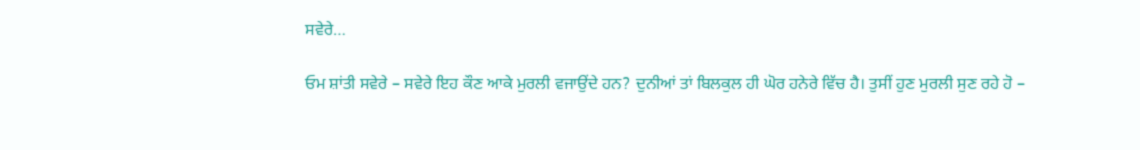ਸਵੇਰੇ…

ਓਮ ਸ਼ਾਂਤੀ ਸਵੇਰੇ – ਸਵੇਰੇ ਇਹ ਕੌਣ ਆਕੇ ਮੁਰਲੀ ਵਜਾਉਂਦੇ ਹਨ? ਦੁਨੀਆਂ ਤਾਂ ਬਿਲਕੁਲ ਹੀ ਘੋਰ ਹਨੇਰੇ ਵਿੱਚ ਹੈ। ਤੁਸੀਂ ਹੁਣ ਮੁਰਲੀ ਸੁਣ ਰਹੇ ਹੋ –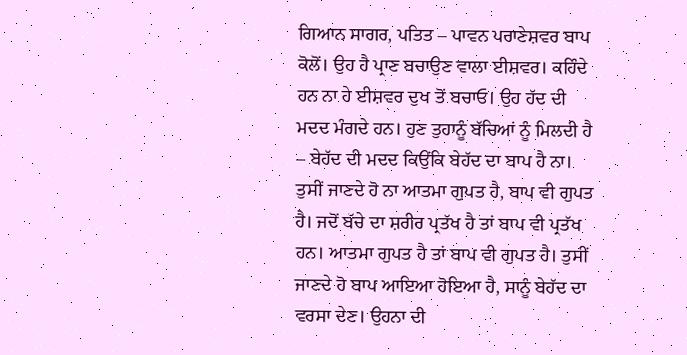ਗਿਆਨ ਸਾਗਰ, ਪਤਿਤ – ਪਾਵਨ ਪਰਾਣੇਸ਼ਵਰ ਬਾਪ ਕੋਲੋਂ। ਉਹ ਹੈ ਪ੍ਰਾਣ ਬਚਾਉਣ ਵਾਲਾ ਈਸ਼ਵਰ। ਕਹਿੰਦੇ ਹਨ ਨਾ ਹੇ ਈਸ਼ਵਰ ਦੁਖ ਤੋਂ ਬਚਾਓ। ਉਹ ਹੱਦ ਦੀ ਮਦਦ ਮੰਗਦੇ ਹਨ। ਹੁਣ ਤੁਹਾਨੂੰ ਬੱਚਿਆਂ ਨੂੰ ਮਿਲਦੀ ਹੈ – ਬੇਹੱਦ ਦੀ ਮਦਦ ਕਿਉਂਕਿ ਬੇਹੱਦ ਦਾ ਬਾਪ ਹੈ ਨਾ। ਤੁਸੀਂ ਜਾਣਦੇ ਹੋ ਨਾ ਆਤਮਾ ਗੁਪਤ ਹੈ, ਬਾਪ ਵੀ ਗੁਪਤ ਹੈ। ਜਦੋਂ ਬੱਚੇ ਦਾ ਸ਼ਰੀਰ ਪ੍ਰਤੱਖ ਹੈ ਤਾਂ ਬਾਪ ਵੀ ਪ੍ਰਤੱਖ ਹਨ। ਆਤਮਾ ਗੁਪਤ ਹੈ ਤਾਂ ਬਾਪ ਵੀ ਗੁਪਤ ਹੈ। ਤੁਸੀਂ ਜਾਣਦੇ ਹੋ ਬਾਪ ਆਇਆ ਹੋਇਆ ਹੈ, ਸਾਨੂੰ ਬੇਹੱਦ ਦਾ ਵਰਸਾ ਦੇਣ। ਉਹਨਾ ਦੀ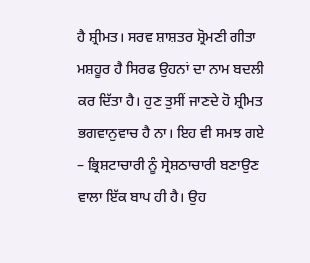ਹੈ ਸ਼੍ਰੀਮਤ। ਸਰਵ ਸ਼ਾਸ਼ਤਰ ਸ਼੍ਰੋਮਣੀ ਗੀਤਾ ਮਸ਼ਹੂਰ ਹੈ ਸਿਰਫ ਉਹਨਾਂ ਦਾ ਨਾਮ ਬਦਲੀ ਕਰ ਦਿੱਤਾ ਹੈ। ਹੁਣ ਤੁਸੀਂ ਜਾਣਦੇ ਹੋ ਸ਼੍ਰੀਮਤ ਭਗਵਾਨੁਵਾਚ ਹੈ ਨਾ। ਇਹ ਵੀ ਸਮਝ ਗਏ – ਭ੍ਰਿਸ਼ਟਾਚਾਰੀ ਨੂੰ ਸ੍ਰੇਸ਼ਠਾਚਾਰੀ ਬਣਾਉਣ ਵਾਲਾ ਇੱਕ ਬਾਪ ਹੀ ਹੈ। ਉਹ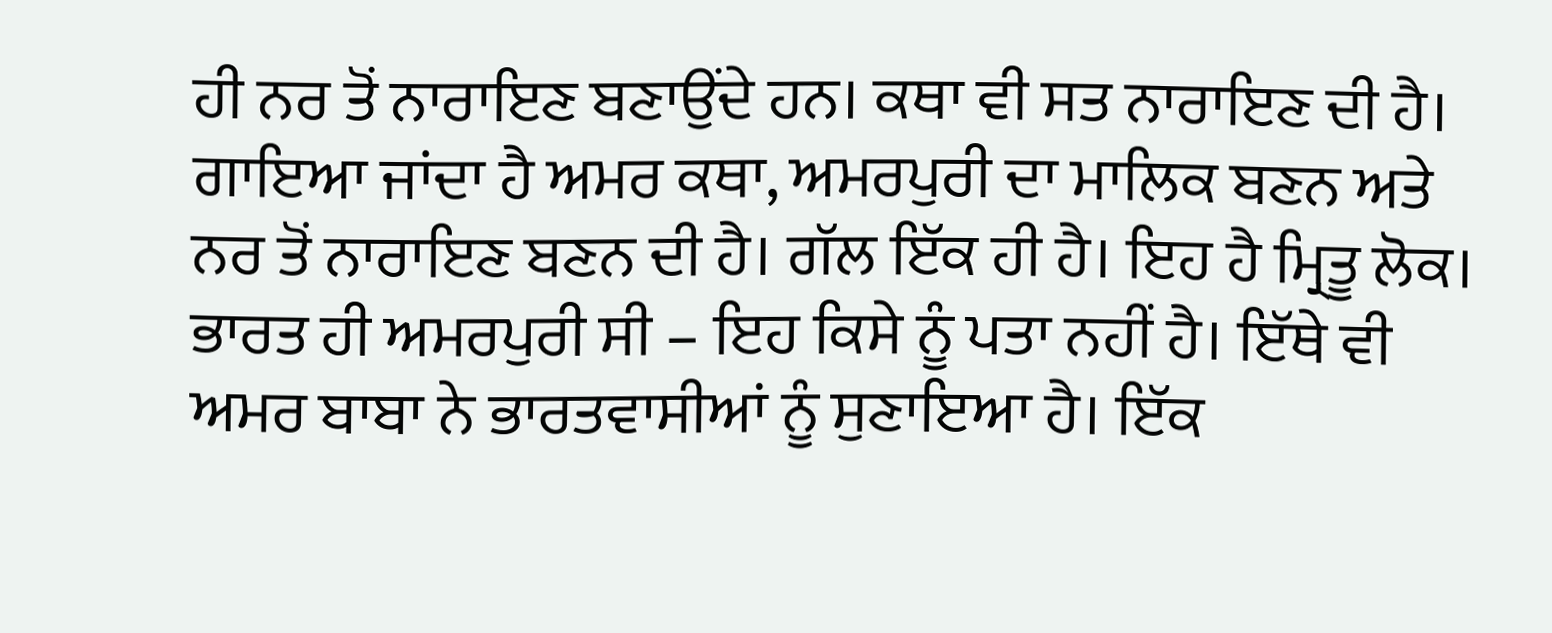ਹੀ ਨਰ ਤੋਂ ਨਾਰਾਇਣ ਬਣਾਉਂਦੇ ਹਨ। ਕਥਾ ਵੀ ਸਤ ਨਾਰਾਇਣ ਦੀ ਹੈ। ਗਾਇਆ ਜਾਂਦਾ ਹੈ ਅਮਰ ਕਥਾ, ਅਮਰਪੁਰੀ ਦਾ ਮਾਲਿਕ ਬਣਨ ਅਤੇ ਨਰ ਤੋਂ ਨਾਰਾਇਣ ਬਣਨ ਦੀ ਹੈ। ਗੱਲ ਇੱਕ ਹੀ ਹੈ। ਇਹ ਹੈ ਮ੍ਰਿਤੂ ਲੋਕ। ਭਾਰਤ ਹੀ ਅਮਰਪੁਰੀ ਸੀ – ਇਹ ਕਿਸੇ ਨੂੰ ਪਤਾ ਨਹੀਂ ਹੈ। ਇੱਥੇ ਵੀ ਅਮਰ ਬਾਬਾ ਨੇ ਭਾਰਤਵਾਸੀਆਂ ਨੂੰ ਸੁਣਾਇਆ ਹੈ। ਇੱਕ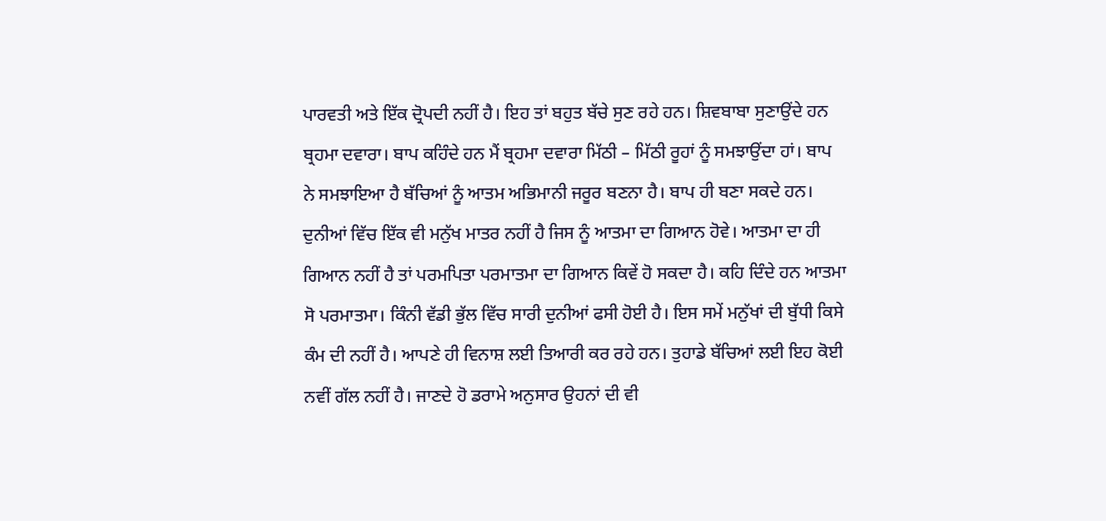ਪਾਰਵਤੀ ਅਤੇ ਇੱਕ ਦ੍ਰੋਪਦੀ ਨਹੀਂ ਹੈ। ਇਹ ਤਾਂ ਬਹੁਤ ਬੱਚੇ ਸੁਣ ਰਹੇ ਹਨ। ਸ਼ਿਵਬਾਬਾ ਸੁਣਾਉਂਦੇ ਹਨ ਬ੍ਰਹਮਾ ਦਵਾਰਾ। ਬਾਪ ਕਹਿੰਦੇ ਹਨ ਮੈਂ ਬ੍ਰਹਮਾ ਦਵਾਰਾ ਮਿੱਠੀ – ਮਿੱਠੀ ਰੂਹਾਂ ਨੂੰ ਸਮਝਾਉਂਦਾ ਹਾਂ। ਬਾਪ ਨੇ ਸਮਝਾਇਆ ਹੈ ਬੱਚਿਆਂ ਨੂੰ ਆਤਮ ਅਭਿਮਾਨੀ ਜਰੂਰ ਬਣਨਾ ਹੈ। ਬਾਪ ਹੀ ਬਣਾ ਸਕਦੇ ਹਨ। ਦੁਨੀਆਂ ਵਿੱਚ ਇੱਕ ਵੀ ਮਨੁੱਖ ਮਾਤਰ ਨਹੀਂ ਹੈ ਜਿਸ ਨੂੰ ਆਤਮਾ ਦਾ ਗਿਆਨ ਹੋਵੇ। ਆਤਮਾ ਦਾ ਹੀ ਗਿਆਨ ਨਹੀਂ ਹੈ ਤਾਂ ਪਰਮਪਿਤਾ ਪਰਮਾਤਮਾ ਦਾ ਗਿਆਨ ਕਿਵੇਂ ਹੋ ਸਕਦਾ ਹੈ। ਕਹਿ ਦਿੰਦੇ ਹਨ ਆਤਮਾ ਸੋ ਪਰਮਾਤਮਾ। ਕਿੰਨੀ ਵੱਡੀ ਭੁੱਲ ਵਿੱਚ ਸਾਰੀ ਦੁਨੀਆਂ ਫਸੀ ਹੋਈ ਹੈ। ਇਸ ਸਮੇਂ ਮਨੁੱਖਾਂ ਦੀ ਬੁੱਧੀ ਕਿਸੇ ਕੰਮ ਦੀ ਨਹੀਂ ਹੈ। ਆਪਣੇ ਹੀ ਵਿਨਾਸ਼ ਲਈ ਤਿਆਰੀ ਕਰ ਰਹੇ ਹਨ। ਤੁਹਾਡੇ ਬੱਚਿਆਂ ਲਈ ਇਹ ਕੋਈ ਨਵੀਂ ਗੱਲ ਨਹੀਂ ਹੈ। ਜਾਣਦੇ ਹੋ ਡਰਾਮੇ ਅਨੁਸਾਰ ਉਹਨਾਂ ਦੀ ਵੀ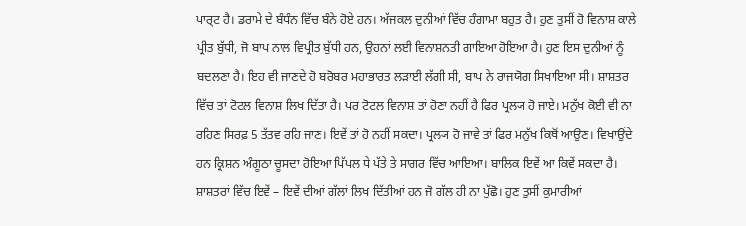ਪਾਰ੍ਟ ਹੈ। ਡਰਾਮੇ ਦੇ ਬੰਧੰਨ ਵਿੱਚ ਬੰਨੇ ਹੋਏ ਹਨ। ਅੱਜਕਲ ਦੁਨੀਆਂ ਵਿੱਚ ਹੰਗਾਮਾ ਬਹੁਤ ਹੈ। ਹੁਣ ਤੁਸੀਂ ਹੋ ਵਿਨਾਸ਼ ਕਾਲੇ ਪ੍ਰੀਤ ਬੁੱਧੀ, ਜੋ ਬਾਪ ਨਾਲ ਵਿਪ੍ਰੀਤ ਬੁੱਧੀ ਹਨ, ਉਹਨਾਂ ਲਈ ਵਿਨਾਸ਼ਨਤੀ ਗਾਇਆ ਹੋਇਆ ਹੈ। ਹੁਣ ਇਸ ਦੁਨੀਆਂ ਨੂੰ ਬਦਲਣਾ ਹੈ। ਇਹ ਵੀ ਜਾਣਦੇ ਹੋ ਬਰੋਬਰ ਮਹਾਭਾਰਤ ਲੜਾਈ ਲੱਗੀ ਸੀ, ਬਾਪ ਨੇ ਰਾਜਯੋਗ ਸਿਖਾਇਆ ਸੀ। ਸ਼ਾਸ਼ਤਰ ਵਿੱਚ ਤਾਂ ਟੋਟਲ ਵਿਨਾਸ਼ ਲਿਖ ਦਿੱਤਾ ਹੈ। ਪਰ ਟੋਟਲ ਵਿਨਾਸ਼ ਤਾਂ ਹੋਣਾ ਨਹੀਂ ਹੈ ਫਿਰ ਪ੍ਰਲ੍ਯ ਹੋ ਜਾਏ। ਮਨੁੱਖ ਕੋਈ ਵੀ ਨਾ ਰਹਿਣ ਸਿਰਫ਼ 5 ਤੱਤਵ ਰਹਿ ਜਾਣ। ਇਵੇਂ ਤਾਂ ਹੋ ਨਹੀਂ ਸਕਦਾ। ਪ੍ਰਲ੍ਯ ਹੋ ਜਾਵੇ ਤਾਂ ਫਿਰ ਮਨੁੱਖ ਕਿਥੋਂ ਆਉਣ। ਵਿਖਾਉਂਦੇ ਹਨ ਕ੍ਰਿਸ਼ਨ ਅੰਗੂਠਾ ਚੂਸਦਾ ਹੋਇਆ ਪਿੱਪਲ ਧੇ ਪੱਤੇ ਤੇ ਸਾਗਰ ਵਿੱਚ ਆਇਆ। ਬਾਲਿਕ ਇਵੇਂ ਆ ਕਿਵੇਂ ਸਕਦਾ ਹੈ। ਸ਼ਾਸ਼ਤਰਾਂ ਵਿੱਚ ਇਵੇਂ – ਇਵੇਂ ਦੀਆਂ ਗੱਲਾਂ ਲਿਖ ਦਿੱਤੀਆਂ ਹਨ ਜੋ ਗੱਲ ਹੀ ਨਾ ਪੁੱਛੋ। ਹੁਣ ਤੁਸੀਂ ਕੁਮਾਰੀਆਂ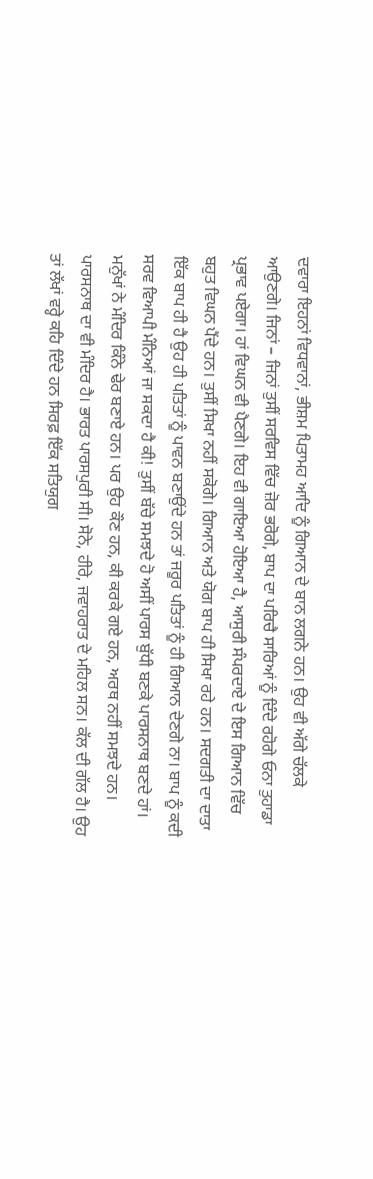ਦਵਾਰਾ ਇਹਨਾਂ ਵਿਧਵਾਨਾਂ, ਭੀਸ਼ਮ ਪਿਤਾਮਹ ਆਦਿ ਨੂੰ ਗਿਆਨ ਦੇ ਬਾਨ ਲਗਨੇ ਹਨ। ਉਹ ਵੀ ਅੱਗੇ ਚੱਲਕੇ ਆਉਣਗੇ। ਜਿਨਾਂ – ਜਿਨਾਂ ਤੁਸੀਂ ਸਰਵਿਸ ਵਿੱਚ ਜ਼ੋਰ ਭਰੋਗੇ, ਬਾਪ ਦਾ ਪਰਿਚੈ ਸਾਰਿਆਂ ਨੂੰ ਦਿੰਦੇ ਰਹੋਗੇ ਓਨਾ ਤੁਹਾਡਾ ਪ੍ਰਭਾਵ ਪਏਗਾ। ਹਾਂ ਵਿਘਨ ਵੀ ਪੈਣਗੇ। ਇਹ ਵੀ ਗਾਇਆ ਹੋਇਆ ਹੈ, ਆਸੁਰੀ ਸੰਪਰਦਾਏ ਦੇ ਇਸ ਗਿਆਨ ਵਿੱਚ ਬਹੁਤ ਵਿਘਨ ਪੈਂਦੇ ਹਨ। ਤੁਸੀਂ ਸਿਖਾ ਨਹੀਂ ਸਕੋਗੇ। ਗਿਆਨ ਅਤੇ ਯੋਗ ਬਾਪ ਹੀ ਸਿਖਾ ਰਹੇ ਹਨ। ਸਦਗਤੀ ਦਾ ਦਾਤਾ ਇੱਕ ਬਾਪ ਹੀ ਹੈ ਉਹ ਹੀ ਪਤਿਤਾਂ ਨੂੰ ਪਾਵਨ ਬਣਾਉਂਦੇ ਹਨ ਤਾਂ ਜਰੂਰ ਪਤਿਤਾਂ ਨੂੰ ਹੀ ਗਿਆਨ ਦੇਣਗੇ ਨਾ। ਬਾਪ ਨੂੰ ਕਦੀ ਸਰਵ ਵਿਆਪੀ ਮੰਨਿਆਂ ਜਾ ਸਕਦਾ ਹੈ ਕੀ! ਤੁਸੀਂ ਬੱਚੇ ਸਮਝਦੇ ਹੋ ਅਸੀਂ ਪਾਰਸ ਬੁੱਧੀ ਬਣਕੇ ਪਾਰਸਨਾਥ ਬਣਦੇ ਹਾਂ। ਮਨੁੱਖਾਂ ਨੇ ਮੰਦਿਰ ਕਿੰਨੇ ਢੇਰ ਬਣਾਏ ਹਨ। ਪਰ ਉਹ ਕੌਣ ਹਨ, ਕੀ ਕਰਕੇ ਗਏ ਹਨ, ਅਰਥ ਨਹੀਂ ਸਮਝਦੇ ਹਨ। ਪਾਰਸਨਾਥ ਦਾ ਵੀ ਮੰਦਿਰ ਹੈ। ਭਾਰਤ ਪਾਰਸਪੁਰੀ ਸੀ। ਸੋਨੇ, ਹੀਰੇ, ਜਵਾਹਰਾਤ ਦੇ ਮਹਿਲ ਸਨ। ਕੱਲ ਦੀ ਗੱਲ ਹੈ। ਉਹ ਤਾਂ ਲੱਖਾਂ ਵਰ੍ਹੇ ਕਹਿ ਦਿੰਦੇ ਹਨ ਸਿਰਫ਼ ਇੱਕ ਸਤਿਯੁਗ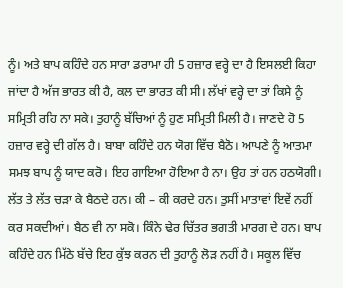ਨੂੰ। ਅਤੇ ਬਾਪ ਕਹਿੰਦੇ ਹਨ ਸਾਰਾ ਡਰਾਮਾ ਹੀ 5 ਹਜ਼ਾਰ ਵਰ੍ਹੇ ਦਾ ਹੈ ਇਸਲਈ ਕਿਹਾ ਜਾਂਦਾ ਹੈ ਅੱਜ ਭਾਰਤ ਕੀ ਹੈ, ਕਲ ਦਾ ਭਾਰਤ ਕੀ ਸੀ। ਲੱਖਾਂ ਵਰ੍ਹੇ ਦਾ ਤਾਂ ਕਿਸੇ ਨੂੰ ਸਮ੍ਰਿਤੀ ਰਹਿ ਨਾ ਸਕੇ। ਤੁਹਾਨੂੰ ਬੱਚਿਆਂ ਨੂੰ ਹੁਣ ਸਮ੍ਰਿਤੀ ਮਿਲੀ ਹੈ। ਜਾਣਦੇ ਹੋ 5 ਹਜ਼ਾਰ ਵਰ੍ਹੇ ਦੀ ਗੱਲ ਹੈ। ਬਾਬਾ ਕਹਿੰਦੇ ਹਨ ਯੋਗ ਵਿੱਚ ਬੈਠੋ। ਆਪਣੇ ਨੂੰ ਆਤਮਾ ਸਮਝ ਬਾਪ ਨੂੰ ਯਾਦ ਕਰੋ। ਇਹ ਗਾਇਆ ਹੋਇਆ ਹੈ ਨਾ। ਉਹ ਤਾਂ ਹਨ ਹਠਯੋਗੀ। ਲੱਤ ਤੇ ਲੱਤ ਚੜਾ ਕੇ ਬੈਠਦੇ ਹਨ। ਕੀ – ਕੀ ਕਰਦੇ ਹਨ। ਤੁਸੀਂ ਮਾਤਾਵਾਂ ਇਵੇਂ ਨਹੀਂ ਕਰ ਸਕਦੀਆਂ। ਬੈਠ ਵੀ ਨਾ ਸਕੋ। ਕਿੰਨੇ ਢੇਰ ਚਿੱਤਰ ਭਗਤੀ ਮਾਰਗ ਦੇ ਹਨ। ਬਾਪ ਕਹਿੰਦੇ ਹਨ ਮਿੱਠੇ ਬੱਚੇ ਇਹ ਕੁੱਝ ਕਰਨ ਦੀ ਤੁਹਾਨੂੰ ਲੋੜ ਨਹੀਂ ਹੈ। ਸਕੂਲ ਵਿੱਚ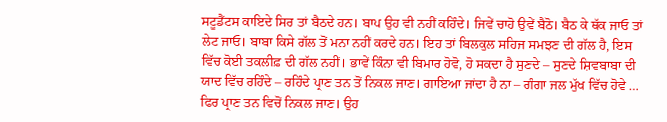ਸਟੂਡੈਂਟਸ ਕਾਇਦੇ ਸਿਰ ਤਾਂ ਬੈਠਦੇ ਹਨ। ਬਾਪ ਉਹ ਵੀ ਨਹੀਂ ਕਹਿੰਦੇ। ਜਿਵੇਂ ਚਾਹੋ ਉਵੇਂ ਬੈਠੋ। ਬੈਠ ਕੇ ਥੱਕ ਜਾਓ ਤਾਂ ਲੇਟ ਜਾਓ। ਬਾਬਾ ਕਿਸੇ ਗੱਲ ਤੋਂ ਮਨਾ ਨਹੀਂ ਕਰਦੇ ਹਨ। ਇਹ ਤਾਂ ਬਿਲਕੁਲ ਸਹਿਜ ਸਮਝਣ ਦੀ ਗੱਲ ਹੈ, ਇਸ ਵਿੱਚ ਕੋਈ ਤਕਲੀਫ਼ ਦੀ ਗੱਲ ਨਹੀਂ। ਭਾਵੇਂ ਕਿੰਨਾ ਵੀ ਬਿਮਾਰ ਹੋਵੋ, ਹੋ ਸਕਦਾ ਹੈ ਸੁਣਦੇ – ਸੁਣਦੇ ਸ਼ਿਵਬਾਬਾ ਦੀ ਯਾਦ ਵਿੱਚ ਰਹਿੰਦੇ – ਰਹਿੰਦੇ ਪ੍ਰਾਣ ਤਨ ਤੋਂ ਨਿਕਲ ਜਾਣ। ਗਾਇਆ ਜਾਂਦਾ ਹੈ ਨਾ – ਗੰਗਾ ਜਲ ਮੁੱਖ ਵਿੱਚ ਹੋਵੇ … ਫਿਰ ਪ੍ਰਾਣ ਤਨ ਵਿਚੋਂ ਨਿਕਲ ਜਾਣ। ਉਹ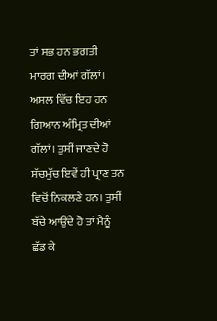ਤਾਂ ਸਭ ਹਨ ਭਗਤੀ ਮਾਰਗ ਦੀਆਂ ਗੱਲਾਂ। ਅਸਲ ਵਿੱਚ ਇਹ ਹਨ ਗਿਆਨ ਅੰਮ੍ਰਿਤ ਦੀਆਂ ਗੱਲਾਂ। ਤੁਸੀਂ ਜਾਣਦੇ ਹੋ ਸੱਚਮੁੱਚ ਇਵੇਂ ਹੀ ਪ੍ਰਾਣ ਤਨ ਵਿਚੋਂ ਨਿਕਲਣੇ ਹਨ। ਤੁਸੀਂ ਬੱਚੇ ਆਉਂਦੇ ਹੋ ਤਾਂ ਮੈਨੂੰ ਛੱਡ ਕੇ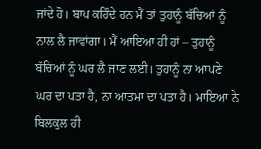ਜਾਂਦੇ ਹੋ। ਬਾਪ ਕਹਿੰਦੇ ਹਨ ਮੈਂ ਤਾਂ ਤੁਹਾਨੂੰ ਬੱਚਿਆਂ ਨੂੰ ਨਾਲ ਲੈ ਜਾਵਾਂਗਾ। ਮੈਂ ਆਇਆ ਹੀ ਹਾਂ – ਤੁਹਾਨੂੰ ਬੱਚਿਆਂ ਨੂੰ ਘਰ ਲੈ ਜਾਣ ਲਈ। ਤੁਹਾਨੂੰ ਨਾ ਆਪਣੇ ਘਰ ਦਾ ਪਤਾ ਹੈ, ਨਾ ਆਤਮਾ ਦਾ ਪਤਾ ਹੈ। ਮਾਇਆ ਨੇ ਬਿਲਕੁਲ ਹੀ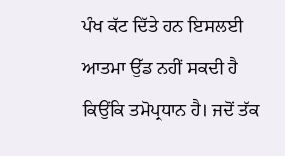ਪੰਖ ਕੱਟ ਦਿੱਤੇ ਹਨ ਇਸਲਈ ਆਤਮਾ ਉੱਡ ਨਹੀਂ ਸਕਦੀ ਹੈ ਕਿਉਂਕਿ ਤਮੋਪ੍ਰਧਾਨ ਹੈ। ਜਦੋਂ ਤੱਕ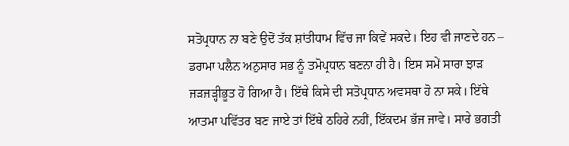ਸਤੋਪ੍ਰਧਾਨ ਨਾ ਬਣੇ ਉਦੋਂ ਤੱਕ ਸ਼ਾਂਤੀਧਾਮ ਵਿੱਚ ਜਾ ਕਿਵੇਂ ਸਕਦੇ। ਇਹ ਵੀ ਜਾਣਦੇ ਹਨ – ਡਰਾਮਾ ਪਲੈਨ ਅਨੁਸਾਰ ਸਭ ਨੂੰ ਤਮੋਪ੍ਰਧਾਨ ਬਣਨਾ ਹੀ ਹੈ। ਇਸ ਸਮੇਂ ਸਾਰਾ ਝਾੜ ਜੜਜੜ੍ਹੀਭੂਤ ਹੋ ਗਿਆ ਹੈ। ਇੱਥੇ ਕਿਸੇ ਦੀ ਸਤੋਪ੍ਰਧਾਨ ਅਵਸਥਾ ਹੋ ਨਾ ਸਕੇ। ਇੱਥੇ ਆਤਮਾ ਪਵਿੱਤਰ ਬਣ ਜਾਏ ਤਾਂ ਇੱਥੇ ਠਹਿਰੇ ਨਹੀਂ, ਇੱਕਦਮ ਭੱਜ ਜਾਵੇ। ਸਾਰੇ ਭਗਤੀ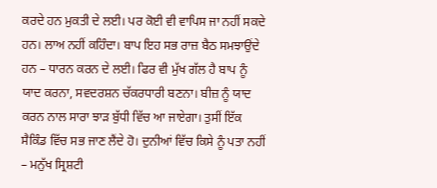ਕਰਦੇ ਹਨ ਮੁਕਤੀ ਦੇ ਲਈ। ਪਰ ਕੋਈ ਵੀ ਵਾਪਿਸ ਜਾ ਨਹੀਂ ਸਕਦੇ ਹਨ। ਲਾਅ ਨਹੀਂ ਕਹਿੰਦਾ। ਬਾਪ ਇਹ ਸਭ ਰਾਜ਼ ਬੈਠ ਸਮਝਾਉਂਦੇ ਹਨ – ਧਾਰਨ ਕਰਨ ਦੇ ਲਈ। ਫਿਰ ਵੀ ਮੁੱਖ ਗੱਲ ਹੈ ਬਾਪ ਨੂੰ ਯਾਦ ਕਰਨਾ, ਸਵਦਰਸ਼ਨ ਚੱਕਰਧਾਰੀ ਬਣਨਾ। ਬੀਜ਼ ਨੂੰ ਯਾਦ ਕਰਨ ਨਾਲ ਸਾਰਾ ਝਾੜ ਬੁੱਧੀ ਵਿੱਚ ਆ ਜਾਏਗਾ। ਤੁਸੀਂ ਇੱਕ ਸੈਕਿੰਡ ਵਿੱਚ ਸਭ ਜਾਣ ਲੈਂਦੇ ਹੋ। ਦੁਨੀਆਂ ਵਿੱਚ ਕਿਸੇ ਨੂੰ ਪਤਾ ਨਹੀਂ – ਮਨੁੱਖ ਸ੍ਰਿਸ਼ਟੀ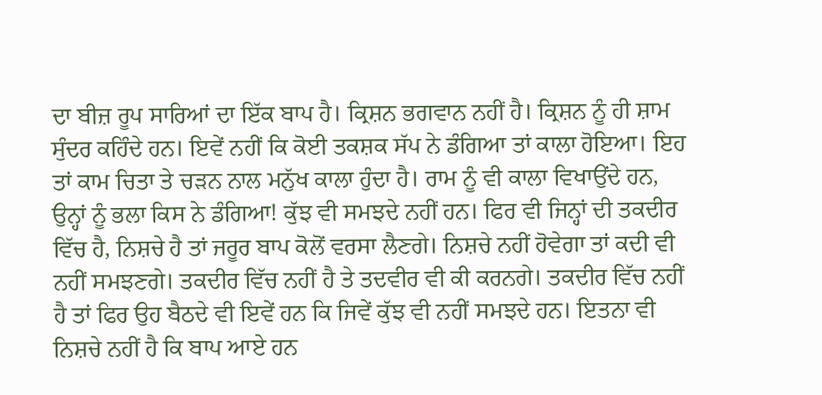ਦਾ ਬੀਜ਼ ਰੂਪ ਸਾਰਿਆਂ ਦਾ ਇੱਕ ਬਾਪ ਹੈ। ਕ੍ਰਿਸ਼ਨ ਭਗਵਾਨ ਨਹੀਂ ਹੈ। ਕ੍ਰਿਸ਼ਨ ਨੂੰ ਹੀ ਸ਼ਾਮ ਸੁੰਦਰ ਕਹਿੰਦੇ ਹਨ। ਇਵੇਂ ਨਹੀਂ ਕਿ ਕੋਈ ਤਕਸ਼ਕ ਸੱਪ ਨੇ ਡੰਗਿਆ ਤਾਂ ਕਾਲਾ ਹੋਇਆ। ਇਹ ਤਾਂ ਕਾਮ ਚਿਤਾ ਤੇ ਚੜਨ ਨਾਲ ਮਨੁੱਖ ਕਾਲਾ ਹੁੰਦਾ ਹੈ। ਰਾਮ ਨੂੰ ਵੀ ਕਾਲਾ ਵਿਖਾਉਂਦੇ ਹਨ, ਉਨ੍ਹਾਂ ਨੂੰ ਭਲਾ ਕਿਸ ਨੇ ਡੰਗਿਆ! ਕੁੱਝ ਵੀ ਸਮਝਦੇ ਨਹੀਂ ਹਨ। ਫਿਰ ਵੀ ਜਿਨ੍ਹਾਂ ਦੀ ਤਕਦੀਰ ਵਿੱਚ ਹੈ, ਨਿਸ਼ਚੇ ਹੈ ਤਾਂ ਜਰੂਰ ਬਾਪ ਕੋਲੋਂ ਵਰਸਾ ਲੈਣਗੇ। ਨਿਸ਼ਚੇ ਨਹੀਂ ਹੋਵੇਗਾ ਤਾਂ ਕਦੀ ਵੀ ਨਹੀਂ ਸਮਝਣਗੇ। ਤਕਦੀਰ ਵਿੱਚ ਨਹੀਂ ਹੈ ਤੇ ਤਦਵੀਰ ਵੀ ਕੀ ਕਰਨਗੇ। ਤਕਦੀਰ ਵਿੱਚ ਨਹੀਂ ਹੈ ਤਾਂ ਫਿਰ ਉਹ ਬੈਠਦੇ ਵੀ ਇਵੇਂ ਹਨ ਕਿ ਜਿਵੇਂ ਕੁੱਝ ਵੀ ਨਹੀਂ ਸਮਝਦੇ ਹਨ। ਇਤਨਾ ਵੀ ਨਿਸ਼ਚੇ ਨਹੀਂ ਹੈ ਕਿ ਬਾਪ ਆਏ ਹਨ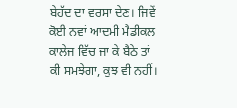ਬੇਹੱਦ ਦਾ ਵਰਸਾ ਦੇਣ। ਜਿਵੇਂ ਕੋਈ ਨਵਾਂ ਆਦਮੀ ਮੈਡੀਕਲ ਕਾਲੇਜ ਵਿੱਚ ਜਾ ਕੇ ਬੈਠੇ ਤਾਂ ਕੀ ਸਮਝੇਗਾ, ਕੁਝ ਵੀ ਨਹੀਂ।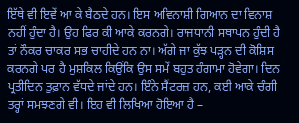ਇੱਥੇ ਵੀ ਇਵੇਂ ਆ ਕੇ ਬੈਠਦੇ ਹਨ। ਇਸ ਅਵਿਨਾਸ਼ੀ ਗਿਆਨ ਦਾ ਵਿਨਾਸ਼ ਨਹੀਂ ਹੁੰਦਾ ਹੈ। ਉਹ ਫਿਰ ਕੀ ਆਕੇ ਕਰਨਗੇ। ਰਾਜਧਾਨੀ ਸਥਾਪਨ ਹੁੰਦੀ ਹੈ ਤਾਂ ਨੌਕਰ ਚਾਕਰ ਸਭ ਚਾਹੀਦੇ ਹਨ ਨਾ। ਅੱਗੇ ਜਾ ਕੁੱਝ ਪੜ੍ਹਨ ਦੀ ਕੋਸ਼ਿਸ ਕਰਨਗੇ ਪਰ ਹੈ ਮੁਸ਼ਕਿਲ ਕਿਉਂਕਿ ਉਸ ਸਮੇਂ ਬਹੁਤ ਹੰਗਾਮਾ ਹੋਵੇਗਾ। ਦਿਨ ਪ੍ਰਤੀਦਿਨ ਤੁਫ਼ਾਨ ਵੱਧਦੇ ਜਾਂਦੇ ਹਨ। ਇੰਨੇ ਸੈਂਟਰਜ਼ ਹਨ, ਕਈ ਆਕੇ ਚੰਗੀ ਤਰ੍ਹਾਂ ਸਮਝਣਗੇ ਵੀ। ਇਹ ਵੀ ਲਿਖਿਆ ਹੋਇਆ ਹੈ –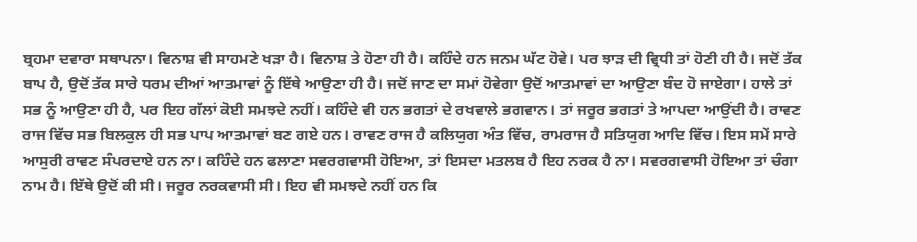ਬ੍ਰਹਮਾ ਦਵਾਰਾ ਸਥਾਪਨਾ। ਵਿਨਾਸ਼ ਵੀ ਸਾਹਮਣੇ ਖੜਾ ਹੈ। ਵਿਨਾਸ਼ ਤੇ ਹੋਣਾ ਹੀ ਹੈ। ਕਹਿੰਦੇ ਹਨ ਜਨਮ ਘੱਟ ਹੋਵੇ। ਪਰ ਝਾੜ ਦੀ ਵ੍ਰਿਧੀ ਤਾਂ ਹੋਣੀ ਹੀ ਹੈ। ਜਦੋਂ ਤੱਕ ਬਾਪ ਹੈ, ਉਦੋਂ ਤੱਕ ਸਾਰੇ ਧਰਮ ਦੀਆਂ ਆਤਮਾਵਾਂ ਨੂੰ ਇੱਥੇ ਆਉਣਾ ਹੀ ਹੈ। ਜਦੋਂ ਜਾਣ ਦਾ ਸਮਾਂ ਹੋਵੇਗਾ ਉਦੋਂ ਆਤਮਾਵਾਂ ਦਾ ਆਉਣਾ ਬੰਦ ਹੋ ਜਾਏਗਾ। ਹਾਲੇ ਤਾਂ ਸਭ ਨੂੰ ਆਉਣਾ ਹੀ ਹੈ, ਪਰ ਇਹ ਗੱਲਾਂ ਕੋਈ ਸਮਝਦੇ ਨਹੀਂ। ਕਹਿੰਦੇ ਵੀ ਹਨ ਭਗਤਾਂ ਦੇ ਰਖਵਾਲੇ ਭਗਵਾਨ। ਤਾਂ ਜਰੂਰ ਭਗਤਾਂ ਤੇ ਆਪਦਾ ਆਉਂਦੀ ਹੈ। ਰਾਵਣ ਰਾਜ ਵਿੱਚ ਸਭ ਬਿਲਕੁਲ ਹੀ ਸਭ ਪਾਪ ਆਤਮਾਵਾਂ ਬਣ ਗਏ ਹਨ। ਰਾਵਣ ਰਾਜ ਹੈ ਕਲਿਯੁਗ ਅੰਤ ਵਿੱਚ, ਰਾਮਰਾਜ ਹੈ ਸਤਿਯੁਗ ਆਦਿ ਵਿੱਚ। ਇਸ ਸਮੇਂ ਸਾਰੇ ਆਸੁਰੀ ਰਾਵਣ ਸੰਪਰਦਾਏ ਹਨ ਨਾ। ਕਹਿੰਦੇ ਹਨ ਫਲਾਣਾ ਸਵਰਗਵਾਸੀ ਹੋਇਆ, ਤਾਂ ਇਸਦਾ ਮਤਲਬ ਹੈ ਇਹ ਨਰਕ ਹੈ ਨਾ। ਸਵਰਗਵਾਸੀ ਹੋਇਆ ਤਾਂ ਚੰਗਾ ਨਾਮ ਹੈ। ਇੱਥੇ ਉਦੋਂ ਕੀ ਸੀ। ਜਰੂਰ ਨਰਕਵਾਸੀ ਸੀ। ਇਹ ਵੀ ਸਮਝਦੇ ਨਹੀਂ ਹਨ ਕਿ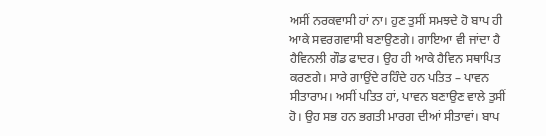ਅਸੀਂ ਨਰਕਵਾਸੀ ਹਾਂ ਨਾ। ਹੁਣ ਤੁਸੀਂ ਸਮਝਦੇ ਹੋ ਬਾਪ ਹੀ ਆਕੇ ਸਵਰਗਵਾਸੀ ਬਣਾਉਣਗੇ। ਗਾਇਆ ਵੀ ਜਾਂਦਾ ਹੈ ਹੈਵਿਨਲੀ ਗੌਡ ਫਾਦਰ। ਉਹ ਹੀ ਆਕੇ ਹੈਵਿਨ ਸਥਾਪਿਤ ਕਰਣਗੇ। ਸਾਰੇ ਗਾਉਂਦੇ ਰਹਿੰਦੇ ਹਨ ਪਤਿਤ – ਪਾਵਨ ਸੀਤਾਰਾਮ। ਅਸੀਂ ਪਤਿਤ ਹਾਂ, ਪਾਵਨ ਬਣਾਉਣ ਵਾਲੇ ਤੁਸੀਂ ਹੋ। ਉਹ ਸਭ ਹਨ ਭਗਤੀ ਮਾਰਗ ਦੀਆਂ ਸੀਤਾਵਾਂ। ਬਾਪ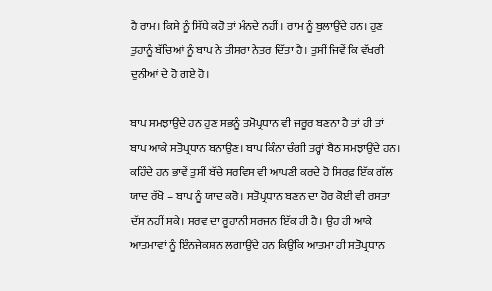ਹੈ ਰਾਮ। ਕਿਸੇ ਨੂੰ ਸਿੱਧੇ ਕਹੋ ਤਾਂ ਮੰਨਦੇ ਨਹੀਂ। ਰਾਮ ਨੂੰ ਬੁਲਾਉਂਦੇ ਹਨ। ਹੁਣ ਤੁਹਾਨੂੰ ਬੱਚਿਆਂ ਨੂੰ ਬਾਪ ਨੇ ਤੀਸਰਾ ਨੇਤਰ ਦਿੱਤਾ ਹੈ। ਤੁਸੀਂ ਜਿਵੇਂ ਕਿ ਵੱਖਰੀ ਦੁਨੀਆਂ ਦੇ ਹੋ ਗਏ ਹੋ।

ਬਾਪ ਸਮਝਾਉਂਦੇ ਹਨ ਹੁਣ ਸਭਨੂੰ ਤਮੋਪ੍ਰਧਾਨ ਵੀ ਜਰੂਰ ਬਣਨਾ ਹੈ ਤਾਂ ਹੀ ਤਾਂ ਬਾਪ ਆਕੇ ਸਤੋਪ੍ਰਧਾਨ ਬਨਾਉਣ। ਬਾਪ ਕਿੰਨਾ ਚੰਗੀ ਤਰ੍ਹਾਂ ਬੈਠ ਸਮਝਾਉਂਦੇ ਹਨ। ਕਹਿੰਦੇ ਹਨ ਭਾਵੇਂ ਤੁਸੀਂ ਬੱਚੇ ਸਰਵਿਸ ਵੀ ਆਪਣੀ ਕਰਦੇ ਹੋ ਸਿਰਫ਼ ਇੱਕ ਗੱਲ ਯਾਦ ਰੱਖੋ – ਬਾਪ ਨੂੰ ਯਾਦ ਕਰੋ। ਸਤੋਪ੍ਰਧਾਨ ਬਣਨ ਦਾ ਹੋਰ ਕੋਈ ਵੀ ਰਸਤਾ ਦੱਸ ਨਹੀਂ ਸਕੇ। ਸਰਵ ਦਾ ਰੂਹਾਨੀ ਸਰਜਨ ਇੱਕ ਹੀ ਹੈ। ਉਹ ਹੀ ਆਕੇ ਆਤਮਾਵਾਂ ਨੂੰ ਇੰਨਜੇਕਸ਼ਨ ਲਗਾਉਂਦੇ ਹਨ ਕਿਉਂਕਿ ਆਤਮਾ ਹੀ ਸਤੋਪ੍ਰਧਾਨ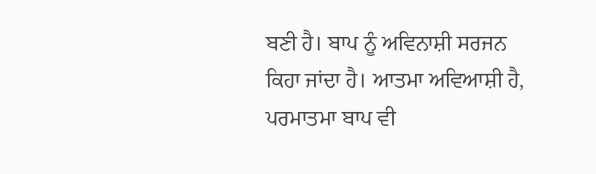ਬਣੀ ਹੈ। ਬਾਪ ਨੂੰ ਅਵਿਨਾਸ਼ੀ ਸਰਜਨ ਕਿਹਾ ਜਾਂਦਾ ਹੈ। ਆਤਮਾ ਅਵਿਆਸ਼ੀ ਹੈ, ਪਰਮਾਤਮਾ ਬਾਪ ਵੀ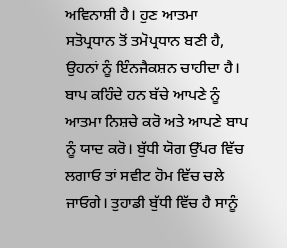ਅਵਿਨਾਸ਼ੀ ਹੈ। ਹੁਣ ਆਤਮਾ ਸਤੋਪ੍ਰਧਾਨ ਤੋਂ ਤਮੋਪ੍ਰਧਾਨ ਬਣੀ ਹੈ, ਉਹਨਾਂ ਨੂੰ ਇੰਨਜੈਕਸ਼ਨ ਚਾਹੀਦਾ ਹੈ। ਬਾਪ ਕਹਿੰਦੇ ਹਨ ਬੱਚੇ ਆਪਣੇ ਨੂੰ ਆਤਮਾ ਨਿਸ਼ਚੇ ਕਰੋ ਅਤੇ ਆਪਣੇ ਬਾਪ ਨੂੰ ਯਾਦ ਕਰੋ। ਬੁੱਧੀ ਯੋਗ ਉੱਪਰ ਵਿੱਚ ਲਗਾਓ ਤਾਂ ਸਵੀਟ ਹੋਮ ਵਿੱਚ ਚਲੇ ਜਾਓਗੇ। ਤੁਹਾਡੀ ਬੁੱਧੀ ਵਿੱਚ ਹੈ ਸਾਨੂੰ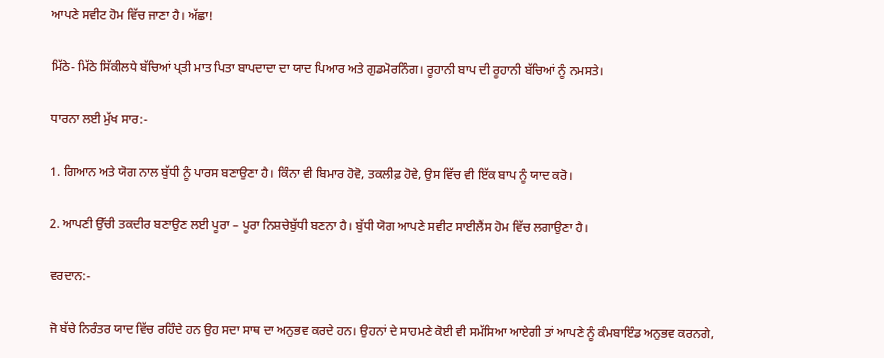ਆਪਣੇ ਸਵੀਟ ਹੋਮ ਵਿੱਚ ਜਾਣਾ ਹੈ। ਅੱਛਾ!

ਮਿੱਠੇ- ਮਿੱਠੇ ਸਿੱਕੀਲਧੇ ਬੱਚਿਆਂ ਪ੍ਤੀ ਮਾਤ ਪਿਤਾ ਬਾਪਦਾਦਾ ਦਾ ਯਾਦ ਪਿਆਰ ਅਤੇ ਗੁਡਮੋਰਨਿੰਗ। ਰੂਹਾਨੀ ਬਾਪ ਦੀ ਰੂਹਾਨੀ ਬੱਚਿਆਂ ਨੂੰ ਨਮਸਤੇ।

ਧਾਰਨਾ ਲਈ ਮੁੱਖ ਸਾਰ:-

1. ਗਿਆਨ ਅਤੇ ਯੋਗ ਨਾਲ ਬੁੱਧੀ ਨੂੰ ਪਾਰਸ ਬਣਾਉਣਾ ਹੈ। ਕਿੰਨਾ ਵੀ ਬਿਮਾਰ ਹੋਵੋ, ਤਕਲੀਫ਼ ਹੋਵੇ, ਉਸ ਵਿੱਚ ਵੀ ਇੱਕ ਬਾਪ ਨੂੰ ਯਾਦ ਕਰੋ।

2. ਆਪਣੀ ਉੱਚੀ ਤਕਦੀਰ ਬਣਾਉਣ ਲਈ ਪੂਰਾ – ਪੂਰਾ ਨਿਸ਼ਚੇਬੁੱਧੀ ਬਣਨਾ ਹੈ। ਬੁੱਧੀ ਯੋਗ ਆਪਣੇ ਸਵੀਟ ਸਾਈਲੈਂਸ ਹੋਮ ਵਿੱਚ ਲਗਾਉਣਾ ਹੈ।

ਵਰਦਾਨ:-

ਜੋ ਬੱਚੇ ਨਿਰੰਤਰ ਯਾਦ ਵਿੱਚ ਰਹਿੰਦੇ ਹਨ ਉਹ ਸਦਾ ਸਾਥ ਦਾ ਅਨੁਭਵ ਕਰਦੇ ਹਨ। ਉਹਨਾਂ ਦੇ ਸਾਹਮਣੇ ਕੋਈ ਵੀ ਸਮੱਸਿਆ ਆਏਗੀ ਤਾਂ ਆਪਣੇ ਨੂੰ ਕੰਮਬਾਇੰਡ ਅਨੁਭਵ ਕਰਨਗੇ,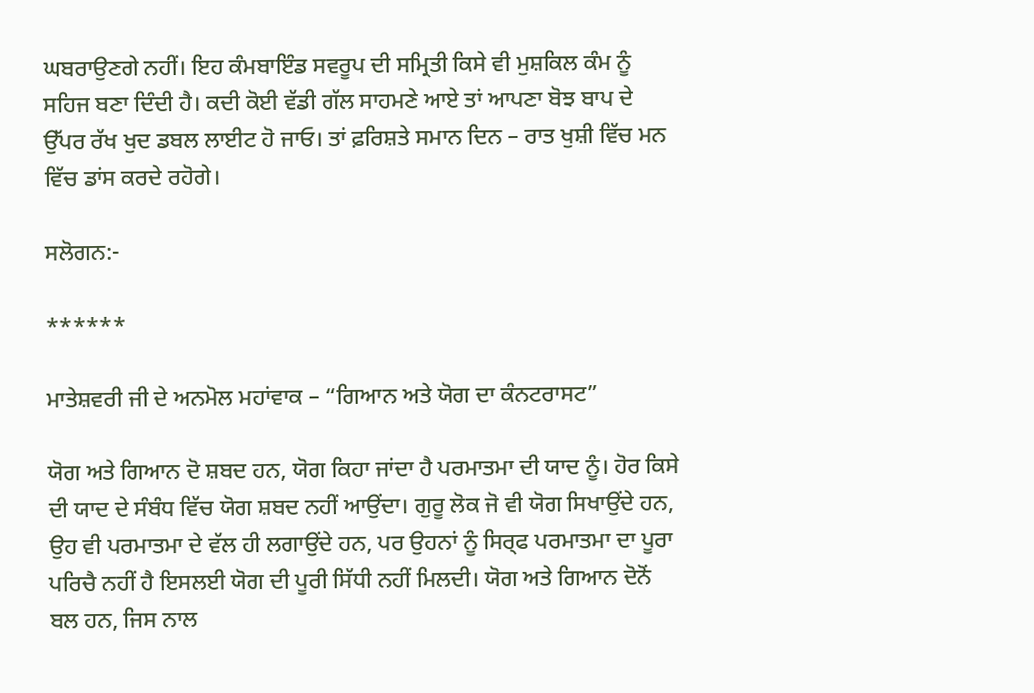ਘਬਰਾਉਣਗੇ ਨਹੀਂ। ਇਹ ਕੰਮਬਾਇੰਡ ਸਵਰੂਪ ਦੀ ਸਮ੍ਰਿਤੀ ਕਿਸੇ ਵੀ ਮੁਸ਼ਕਿਲ ਕੰਮ ਨੂੰ ਸਹਿਜ ਬਣਾ ਦਿੰਦੀ ਹੈ। ਕਦੀ ਕੋਈ ਵੱਡੀ ਗੱਲ ਸਾਹਮਣੇ ਆਏ ਤਾਂ ਆਪਣਾ ਬੋਝ ਬਾਪ ਦੇ ਉੱਪਰ ਰੱਖ ਖੁਦ ਡਬਲ ਲਾਈਟ ਹੋ ਜਾਓ। ਤਾਂ ਫ਼ਰਿਸ਼ਤੇ ਸਮਾਨ ਦਿਨ – ਰਾਤ ਖੁਸ਼ੀ ਵਿੱਚ ਮਨ ਵਿੱਚ ਡਾਂਸ ਕਰਦੇ ਰਹੋਗੇ।

ਸਲੋਗਨ:-

******

ਮਾਤੇਸ਼ਵਰੀ ਜੀ ਦੇ ਅਨਮੋਲ ਮਹਾਂਵਾਕ – “ਗਿਆਨ ਅਤੇ ਯੋਗ ਦਾ ਕੰਨਟਰਾਸਟ”

ਯੋਗ ਅਤੇ ਗਿਆਨ ਦੋ ਸ਼ਬਦ ਹਨ, ਯੋਗ ਕਿਹਾ ਜਾਂਦਾ ਹੈ ਪਰਮਾਤਮਾ ਦੀ ਯਾਦ ਨੂੰ। ਹੋਰ ਕਿਸੇ ਦੀ ਯਾਦ ਦੇ ਸੰਬੰਧ ਵਿੱਚ ਯੋਗ ਸ਼ਬਦ ਨਹੀਂ ਆਉਂਦਾ। ਗੁਰੂ ਲੋਕ ਜੋ ਵੀ ਯੋਗ ਸਿਖਾਉਂਦੇ ਹਨ, ਉਹ ਵੀ ਪਰਮਾਤਮਾ ਦੇ ਵੱਲ ਹੀ ਲਗਾਉਂਦੇ ਹਨ, ਪਰ ਉਹਨਾਂ ਨੂੰ ਸਿਰ੍ਫ ਪਰਮਾਤਮਾ ਦਾ ਪੂਰਾ ਪਰਿਚੈ ਨਹੀਂ ਹੈ ਇਸਲਈ ਯੋਗ ਦੀ ਪੂਰੀ ਸਿੱਧੀ ਨਹੀਂ ਮਿਲਦੀ। ਯੋਗ ਅਤੇ ਗਿਆਨ ਦੋਨੋਂ ਬਲ ਹਨ, ਜਿਸ ਨਾਲ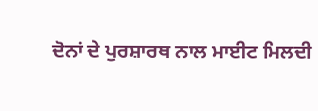ਦੋਨਾਂ ਦੇ ਪੁਰਸ਼ਾਰਥ ਨਾਲ ਮਾਈਟ ਮਿਲਦੀ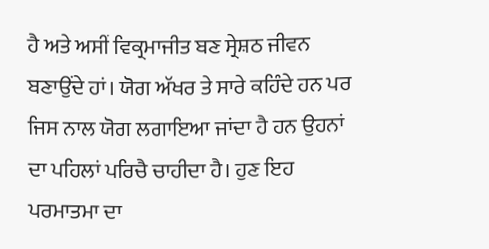ਹੈ ਅਤੇ ਅਸੀਂ ਵਿਕ੍ਰਮਾਜੀਤ ਬਣ ਸ੍ਰੇਸ਼ਠ ਜੀਵਨ ਬਣਾਉਂਦੇ ਹਾਂ। ਯੋਗ ਅੱਖਰ ਤੇ ਸਾਰੇ ਕਹਿੰਦੇ ਹਨ ਪਰ ਜਿਸ ਨਾਲ ਯੋਗ ਲਗਾਇਆ ਜਾਂਦਾ ਹੈ ਹਨ ਉਹਨਾਂ ਦਾ ਪਹਿਲਾਂ ਪਰਿਚੈ ਚਾਹੀਦਾ ਹੈ। ਹੁਣ ਇਹ ਪਰਮਾਤਮਾ ਦਾ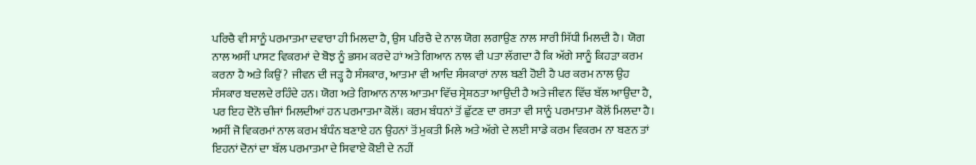ਪਰਿਚੈ ਵੀ ਸਾਨੂੰ ਪਰਮਾਤਮਾ ਦਵਾਰਾ ਹੀ ਮਿਲਦਾ ਹੈ, ਉਸ ਪਰਿਚੈ ਦੇ ਨਾਲ ਯੋਗ ਲਗਾਉਣ ਨਾਲ ਸਾਰੀ ਸਿੱਧੀ ਮਿਲਦੀ ਹੈ। ਯੋਗ ਨਾਲ ਅਸੀਂ ਪਾਸਟ ਵਿਕਰਮਾਂ ਦੇ ਬੋਝ ਨੂੰ ਭਸਮ ਕਰਦੇ ਹਾਂ ਅਤੇ ਗਿਆਨ ਨਾਲ ਵੀ ਪਤਾ ਲੱਗਦਾ ਹੈ ਕਿ ਅੱਗੇ ਸਾਨੂੰ ਕਿਹੜਾ ਕਰਮ ਕਰਨਾ ਹੈ ਅਤੇ ਕਿਉਂ? ਜੀਵਨ ਦੀ ਜੜ੍ਹ ਹੈ ਸੰਸਕਾਰ, ਆਤਮਾ ਵੀ ਆਦਿ ਸੰਸਕਾਰਾਂ ਨਾਲ ਬਣੀ ਹੋਈ ਹੈ ਪਰ ਕਰਮ ਨਾਲ ਉਹ ਸੰਸਕਾਰ ਬਦਲਦੇ ਰਹਿੰਦੇ ਹਨ। ਯੋਗ ਅਤੇ ਗਿਆਨ ਨਾਲ ਆਤਮਾ ਵਿੱਚ ਸ੍ਰੇਸ਼ਠਤਾ ਆਉਂਦੀ ਹੈ ਅਤੇ ਜੀਵਨ ਵਿੱਚ ਬੱਲ ਆਉਂਦਾ ਹੈ, ਪਰ ਇਹ ਦੋਨੋ ਚੀਜਾਂ ਮਿਲਦੀਆਂ ਹਨ ਪਰਮਾਤਮਾ ਕੋਲੋਂ। ਕਰਮ ਬੰਧਨਾਂ ਤੋਂ ਛੁੱਟਣ ਦਾ ਰਸਤਾ ਵੀ ਸਾਨੂੰ ਪਰਮਾਤਮਾ ਕੋਲੋਂ ਮਿਲਦਾ ਹੈ। ਅਸੀਂ ਜੋ ਵਿਕਰਮਾਂ ਨਾਲ ਕਰਮ ਬੰਧੰਨ ਬਣਾਏ ਹਨ ਉਹਨਾਂ ਤੋਂ ਮੁਕਤੀ ਮਿਲੇ ਅਤੇ ਅੱਗੇ ਦੇ ਲਈ ਸਾਡੇ ਕਰਮ ਵਿਕਰਮ ਨਾ ਬਣਨ ਤਾਂ ਇਹਨਾਂ ਦੋਨਾਂ ਦਾ ਬੱਲ ਪਰਮਾਤਮਾ ਦੇ ਸਿਵਾਏ ਕੋਈ ਦੇ ਨਹੀਂ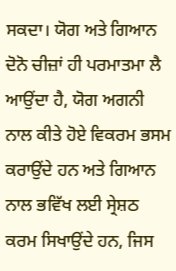ਸਕਦਾ। ਯੋਗ ਅਤੇ ਗਿਆਨ ਦੋਨੋ ਚੀਜ਼ਾਂ ਹੀ ਪਰਮਾਤਮਾ ਲੈ ਆਉਂਦਾ ਹੈ, ਯੋਗ ਅਗਨੀ ਨਾਲ ਕੀਤੇ ਹੋਏ ਵਿਕਰਮ ਭਸਮ ਕਰਾਉਂਦੇ ਹਨ ਅਤੇ ਗਿਆਨ ਨਾਲ ਭਵਿੱਖ ਲਈ ਸ੍ਰੇਸ਼ਠ ਕਰਮ ਸਿਖਾਉਂਦੇ ਹਨ, ਜਿਸ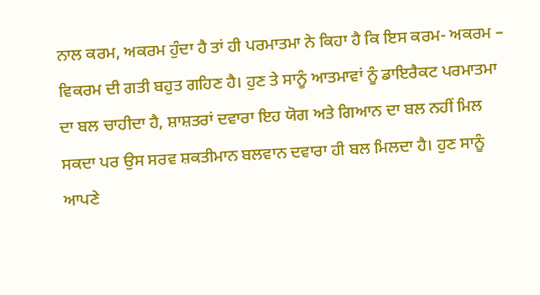ਨਾਲ ਕਰਮ, ਅਕਰਮ ਹੁੰਦਾ ਹੈ ਤਾਂ ਹੀ ਪਰਮਾਤਮਾ ਨੇ ਕਿਹਾ ਹੈ ਕਿ ਇਸ ਕਰਮ- ਅਕਰਮ – ਵਿਕਰਮ ਦੀ ਗਤੀ ਬਹੁਤ ਗਹਿਣ ਹੈ। ਹੁਣ ਤੇ ਸਾਨੂੰ ਆਤਮਾਵਾਂ ਨੂੰ ਡਾਇਰੈਕਟ ਪਰਮਾਤਮਾ ਦਾ ਬਲ ਚਾਹੀਦਾ ਹੈ, ਸ਼ਾਸ਼ਤਰਾਂ ਦਵਾਰਾ ਇਹ ਯੋਗ ਅਤੇ ਗਿਆਨ ਦਾ ਬਲ ਨਹੀਂ ਮਿਲ ਸਕਦਾ ਪਰ ਉਸ ਸਰਵ ਸ਼ਕਤੀਮਾਨ ਬਲਵਾਨ ਦਵਾਰਾ ਹੀ ਬਲ ਮਿਲਦਾ ਹੈ। ਹੁਣ ਸਾਨੂੰ ਆਪਣੇ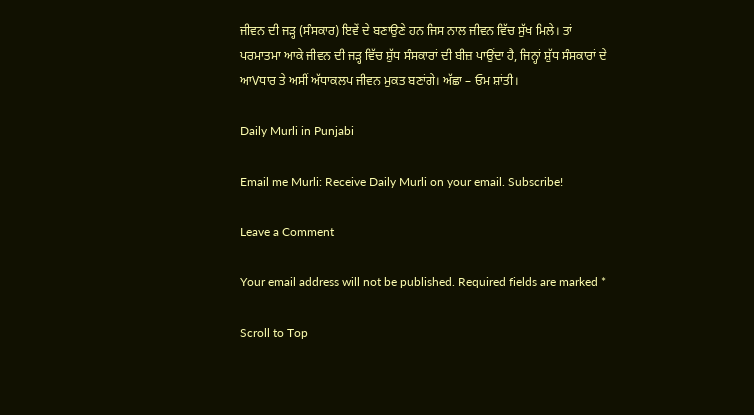ਜੀਵਨ ਦੀ ਜੜ੍ਹ (ਸੰਸਕਾਰ) ਇਵੇਂ ਦੇ ਬਣਾਉਣੇ ਹਨ ਜਿਸ ਨਾਲ ਜੀਵਨ ਵਿੱਚ ਸੁੱਖ ਮਿਲੇ। ਤਾਂ ਪਰਮਾਤਮਾ ਆਕੇ ਜੀਵਨ ਦੀ ਜੜ੍ਹ ਵਿੱਚ ਸ਼ੁੱਧ ਸੰਸਕਾਰਾਂ ਦੀ ਬੀਜ਼ ਪਾਉਂਦਾ ਹੈ, ਜਿਨ੍ਹਾਂ ਸ਼ੁੱਧ ਸੰਸਕਾਰਾਂ ਦੇ ਆVਧਾਰ ਤੇ ਅਸੀਂ ਅੱਧਾਕਲਪ ਜੀਵਨ ਮੁਕਤ ਬਣਾਂਗੇ। ਅੱਛਾ – ਓਮ ਸ਼ਾਂਤੀ।

Daily Murli in Punjabi

Email me Murli: Receive Daily Murli on your email. Subscribe!

Leave a Comment

Your email address will not be published. Required fields are marked *

Scroll to Top